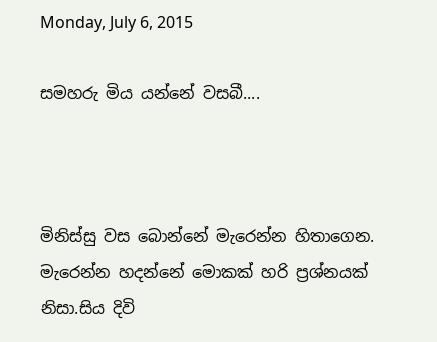Monday, July 6, 2015

සමහරු මිය යන්නේ වසබී....



මිනිස්සු වස බොන්නේ මැරෙන්න හිතාගෙන. මැරෙන්න හදන්නේ මොකක් හරි ප්‍රශ්නයක් නිසා.සිය දිවි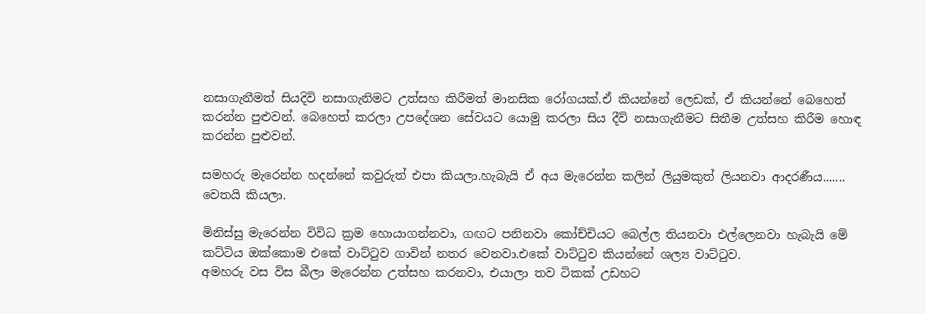නසාගැනීමත් සියදිවි නසාගැනිමට උත්සහ කිරීමත් මානසික රෝගයක්.ඒ කියන්නේ ලෙඩක්, ඒ කියන්නේ බෙහෙත් කරන්න පුළුවන්. බෙහෙත් කරලා උපදේශන සේවයට යොමු කරලා සිය දීවි නසාගැනීමට සිතීම උත්සහ කිරීම හොඳ කරන්න පුළුවන්.

සමහරු මැරෙන්න හදන්නේ කවුරුත් එපා කියලා.හැබැයි ඒ අය මැරෙන්න කලින් ලියුමකුත් ලියනවා ආදරණීය....... වෙතයි කියලා.

මිනිස්සු මැරෙන්න විවිධ ක්‍රම හොයාගන්නවා, ගඟට පනිනවා කෝච්චියට බෙල්ල තියනවා එල්ලෙනවා හැබැයි මේ කට්ටිය ඔක්කොම එකේ වාට්ටුව ගාවින් නතර වෙනවා.එකේ වාට්ටුව කියන්නේ ශල්‍ය වාට්ටුව.
අමහරු වස විස බීලා මැරෙන්න උත්සහ කරනවා, එයාලා තව ටිකක් උඩහට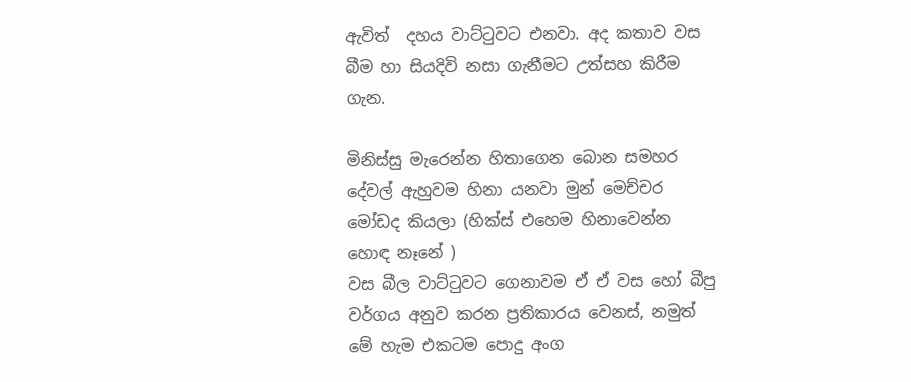ඇවිත්  දහය වාට්ටුවට එනවා. අද කතාව වස බීම හා සියදිවි නසා ගැනීමට උත්සහ කිරීම ගැන.

මිනිස්සු මැරෙන්න හිතාගෙන බොන සමහර දේවල් ඇහුවම හිනා යනවා මුන් මෙච්චර මෝඩද කියලා (හික්ස් එහෙම හිනාවෙන්න හොඳ නෑනේ )
වස බීල වාට්ටුවට ගෙනාවම ඒ ඒ වස හෝ බීපු වර්ගය අනුව කරන ප්‍රතිකාරය වෙනස්, නමුත් මේ හැම එකටම පොදු අංග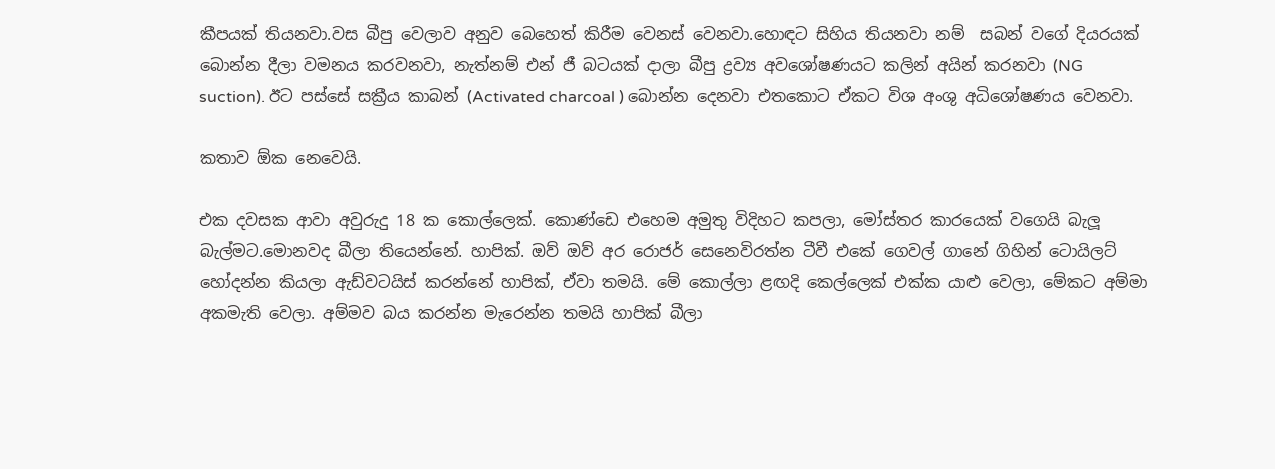කීපයක් තියනවා.වස බීපු වෙලාව අනුව බෙහෙත් කිරීම වෙනස් වෙනවා.හොඳට සිහිය තියනවා නම්  සබන් වගේ දියරයක් බොන්න දීලා වමනය කරවනවා, නැත්නම් එන් ජී බටයක් දාලා බීපු ද්‍රව්‍ය අවශෝෂණයට කලින් අයින් කරනවා (NG suction). ඊට පස්සේ සක්‍රීය කාබන් (Activated charcoal ) බොන්න දෙනවා එතකොට ඒකට විශ අංශු අධිශෝෂණය වෙනවා.

කතාව ඕක නෙවෙයි.

එක දවසක ආවා අවුරුදු 18 ක කොල්ලෙක්. කොණ්ඩෙ එහෙම අමුතු විදිහට කපලා, මෝස්තර කාරයෙක් වගෙයි බැලූ බැල්මට.මොනවද බීලා තියෙන්නේ. හාපික්. ඔව් ඔව් අර රොජර් සෙනෙවිරත්න ටීවී එකේ ගෙවල් ගානේ ගිහින් ටොයිලට් හෝදන්න කියලා ඇඩ්වටයිස් කරන්නේ හාපික්, ඒවා තමයි. මේ කොල්ලා ළඟදි කෙල්ලෙක් එක්ක යාළු වෙලා, මේකට අම්මා අකමැති වෙලා. අම්මව බය කරන්න මැරෙන්න තමයි හාපික් බීලා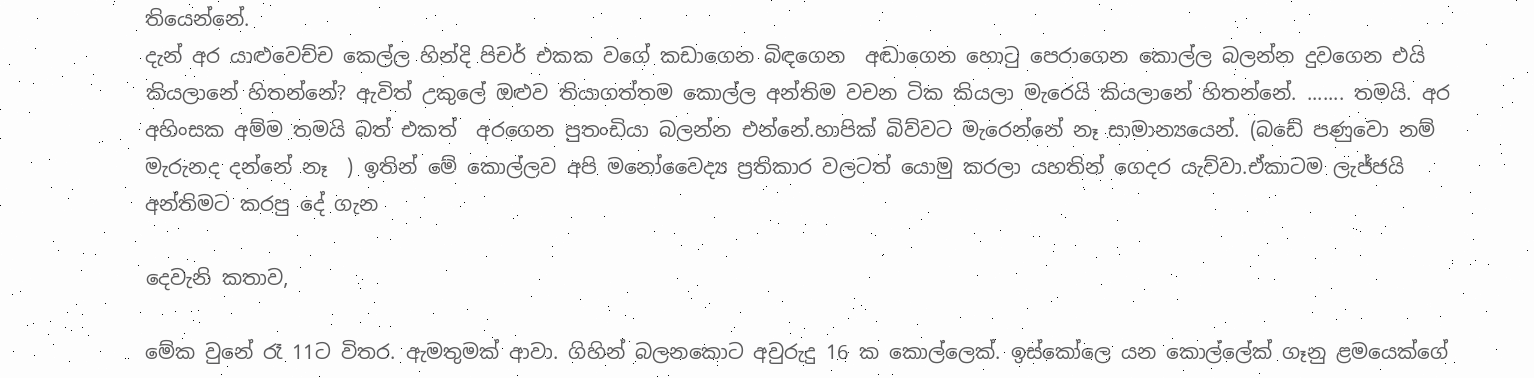තියෙන්නේ.
දැන් අර යාළුවෙච්ච කෙල්ල හින්දි පිචර් එකක වගේ කඩාගෙන බිඳගෙන  අඬාගෙන හොටු පෙරාගෙන කොල්ල බලන්න දුවගෙන එයි කියලානේ හිතන්නේ? ඇවිත් උකුලේ ඔළුව තියාගත්තම කොල්ල අන්තිම වචන ටික කියලා මැරෙයි කියලානේ හිතන්නේ. ....... තමයි. අර අහිංසක අම්ම තමයි බත් එකත්  අරගෙන පුතංඩියා බලන්න එන්නේ.හාපික් බිව්වට මැරෙන්නේ නෑ සාමාන්‍යයෙන්. (බඩේ පණුවො නම් මැරුනද දන්නේ නෑ  ) ඉතින් මේ කොල්ලව අපි මනෝවෛද්‍ය ප්‍රතිකාර වලටත් යොමු කරලා යහතින් ගෙදර යැව්වා.ඒකාටම ලැජ්ජයි අන්තිමට කරපු දේ ගැන

දෙවැනි කතාව,

මේක වුනේ රෑ 11ට විතර. ඇමතුමක් ආවා. ගිහින් බලනකොට අවුරුදු 16 ක කොල්ලෙක්. ඉස්කෝලෙ යන කොල්ලේක් ගෑනු ළමයෙක්ගේ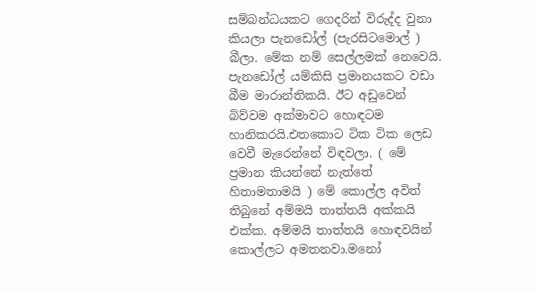සම්බන්ධයකට ගෙදරින් විරුද්ද වුනා කියලා පැනඩෝල් (පැරසිටමොල් ) බීලා. මේක නම් සෙල්ලමක් නෙවෙයි. පැනඩෝල් යම්කිසි ප්‍රමානයකට වඩා බීම මාරාන්තිකයි. ඊට අඩුවෙන් බිව්වම අක්මාවට හොඳටම හානිකරයි.එතකොට ටික ටික ලෙඩ වෙවී මැරෙන්නේ විඳවලා. ( මේ ප්‍රමාන කියන්නේ නැත්තේ හිතාමතාමයි ) මේ කොල්ල අවිත් තිබුනේ අම්මයි තාත්තයි අක්කයි එක්ක. අම්මයි තාත්තයි හොඳවයින් කොල්ලට අමතනවා.මනෝ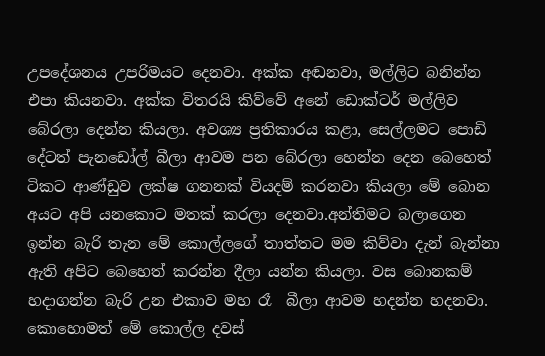උපදේශනය උපරිමයට දෙනවා. අක්ක අඬනවා, මල්ලිට බනින්න එපා කියනවා. අක්ක විතරයි කිව්වේ අනේ ඩොක්ටර් මල්ලිව බේරලා දෙන්න කියලා. අවශ්‍ය ප්‍රතිකාරය කළා, සෙල්ලමට පොඩි දේටත් පැනඩෝල් බීලා ආවම පන බේරලා හෙන්න දෙන බෙහෙත් ටිකට ආණ්ඩුව ලක්ෂ ගනනක් වියදම් කරනවා කියලා මේ බොන අයට අපි යනකොට මතක් කරලා දෙනවා.අන්තිමට බලාගෙන ඉන්න බැරි තැන මේ කොල්ලගේ තාත්තට මම කිව්වා දැන් බැන්නා ඇති අපිට බෙහෙත් කරන්න දීලා යන්න කියලා. වස බොනකම් හදාගන්න බැරි උන එකාව මහ රෑ  බීලා ආවම හදන්න හදනවා. කොහොමත් මේ කොල්ල දවස්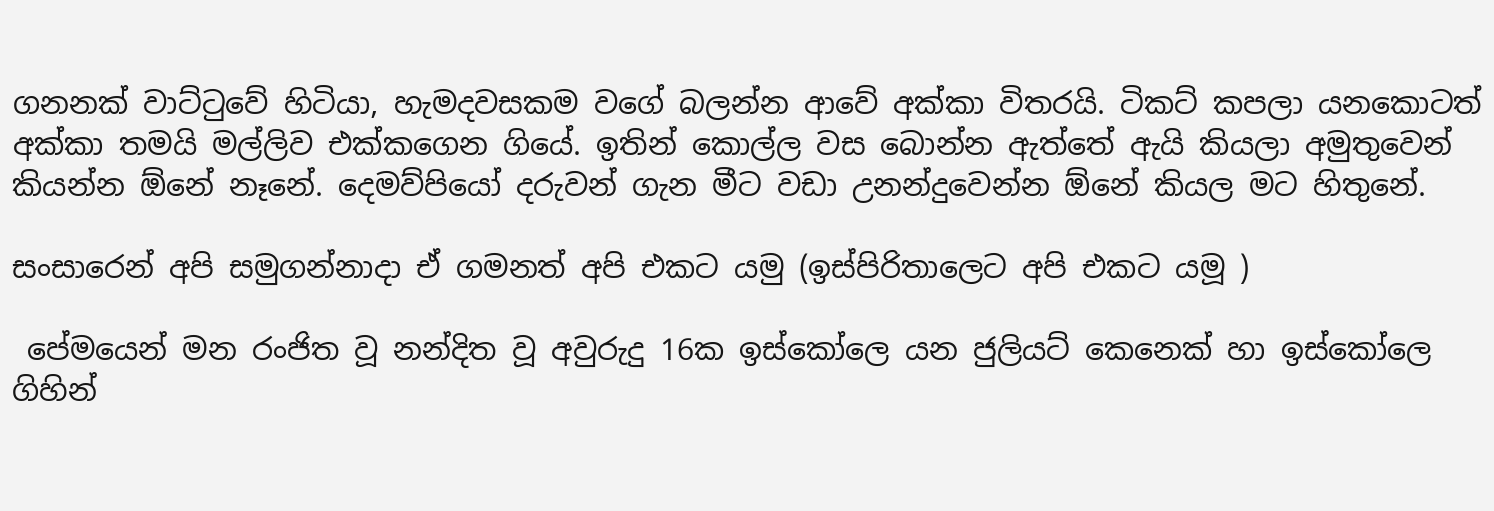ගනනක් වාට්ටුවේ හිටියා, හැමදවසකම වගේ බලන්න ආවේ අක්කා විතරයි. ටිකට් කපලා යනකොටත් අක්කා තමයි මල්ලිව එක්කගෙන ගියේ. ඉතින් කොල්ල වස බොන්න ඇත්තේ ඇයි කියලා අමුතුවෙන් කියන්න ඕනේ නෑනේ. දෙමව්පියෝ දරුවන් ගැන මීට වඩා උනන්දුවෙන්න ඕනේ කියල මට හිතුනේ.

සංසාරෙන් අපි සමුගන්නාදා ඒ ගමනත් අපි එකට යමු (ඉස්පිරිතාලෙට අපි එකට යමූ )

 පේමයෙන් මන රංජිත වූ නන්දිත වූ අවුරුදු 16ක ඉස්කෝලෙ යන ජුලියට් කෙනෙක් හා ඉස්කෝලෙ ගිහින්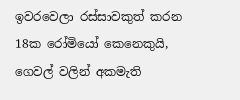ඉවරවෙලා රස්සාවකුත් කරන 18ක රෝමියෝ කෙනෙකුයි, ගෙවල් වලින් අකමැති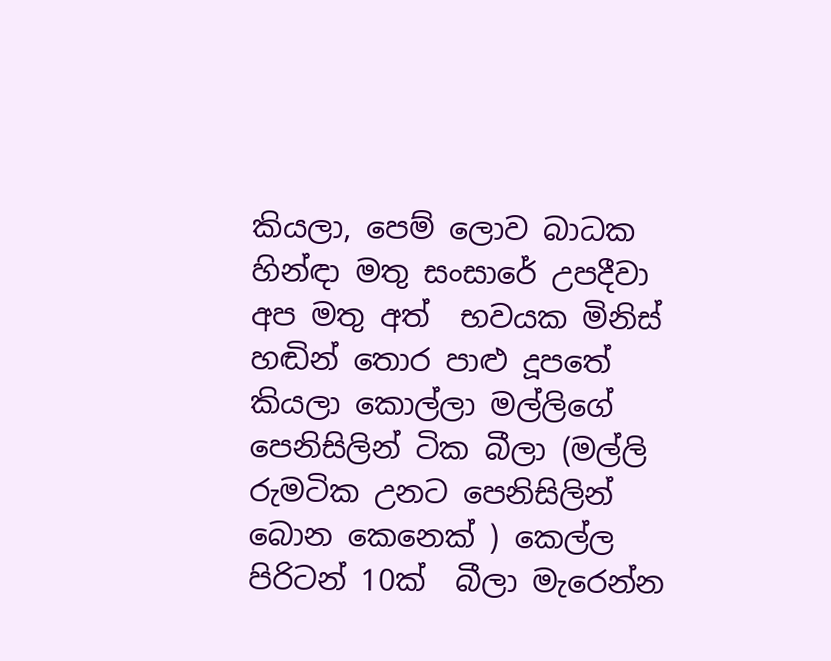කියලා, පෙම් ලොව බාධක හින්ඳා මතු සංසාරේ උපදීවා අප මතු අත්  භවයක මිනිස් හඬින් තොර පාළු දූපතේ කියලා කොල්ලා මල්ලිගේ පෙනිසිලින් ටික බීලා (මල්ලි රුමටික උනට පෙනිසිලින් බොන කෙනෙක් ) කෙල්ල පිරිටන් 10ක්  බීලා මැරෙන්න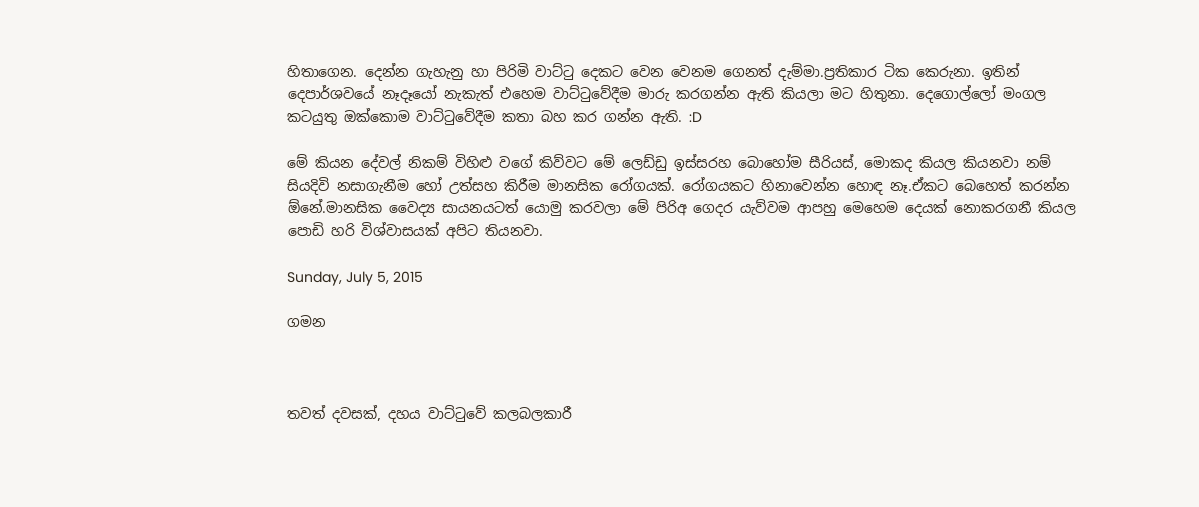හිතාගෙන. දෙන්න ගැහැනු හා පිරිමි වාට්ටු දෙකට වෙන වෙනම ගෙනත් දැම්මා.ප්‍රතිකාර ටික කෙරුනා. ඉතින් දෙපාර්ශවයේ නෑදෑයෝ නැකැත් එහෙම වාට්ටුවේදීම මාරු කරගන්න ඇති කියලා මට හිතුනා. දෙගොල්ලෝ මංගල කටයුතු ඔක්කොම වාට්ටුවේදීම කතා බහ කර ගන්න ඇති. :D

මේ කියන දේවල් නිකම් විහිළු වගේ කිව්වට මේ ලෙඩ්ඩු ඉස්සරහ බොහෝම සීරියස්, මොකද කියල කියනවා නම් සියදිවි නසාගැනීම හෝ උත්සහ කිරීම මානසික රෝගයක්. රෝගයකට හිනාවෙන්න හොඳ නෑ.ඒකට බෙහෙත් කරන්න ඕනේ.මානසික වෛද්‍ය සායනයටත් යොමු කරවලා මේ පිරිඅ ගෙදර යැව්වම ආපහු මෙහෙම දෙයක් නොකරගනී කියල පොඩි හරි විශ්වාසයක් අපිට තියනවා.

Sunday, July 5, 2015

ගමන



තවත් දවසක්, දහය වාට්ටුවේ කලබලකාරී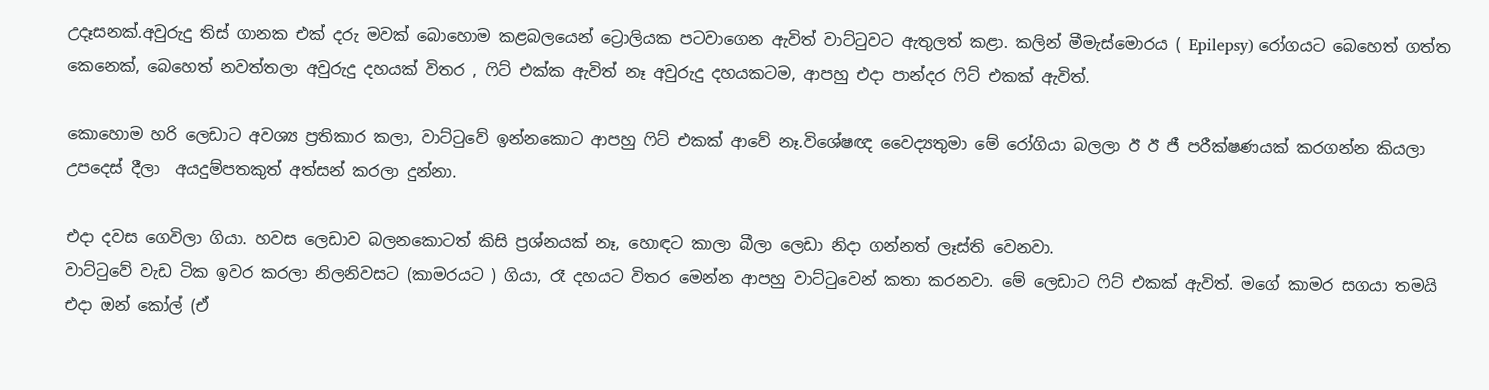උදෑසනක්.අවුරුදු තිස් ගානක එක් දරු මවක් බොහොම කළබලයෙන් ට්‍රොලියක පටවාගෙන ඇවිත් වාට්ටුවට ඇතුලත් කළා. කලින් මීමැස්මොරය ( Epilepsy) රෝගයට බෙහෙත් ගත්ත කෙනෙක්, බෙහෙත් නවත්තලා අවුරුදු දහයක් විතර , ෆිට් එක්ක ඇවිත් නෑ අවුරුදු දහයකටම, ආපහු එදා පාන්දර ෆිට් එකක් ඇවිත්.

කොහොම හරි ලෙඩාට අවශ්‍ය ප්‍රතිකාර කලා, වාට්ටුවේ ඉන්නකොට ආපහු ෆිට් එකක් ආවේ නෑ.විශේෂඥ වෛද්‍යතුමා මේ රෝගියා බලලා ඊ ඊ ජී පරීක්ෂණයක් කරගන්න කියලා උපදෙස් දීලා  අයදුම්පතකුත් අත්සන් කරලා දුන්නා.

එදා දවස ගෙවිලා ගියා. හවස ලෙඩාව බලනකොටත් කිසි ප්‍රශ්නයක් නෑ, හොඳට කාලා බීලා ලෙඩා නිදා ගන්නත් ලෑස්ති වෙනවා.
වාට්ටුවේ වැඩ ටික ඉවර කරලා නිලනිවසට (කාමරයට ) ගියා, රෑ දහයට විතර මෙන්න ආපහු වාට්ටුවෙන් කතා කරනවා. මේ ලෙඩාට ෆිට් එකක් ඇවිත්. මගේ කාමර සගයා තමයි එදා ඔන් කෝල් (ඒ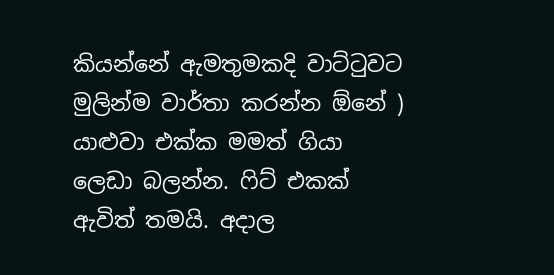කියන්නේ ඇමතුමකදි වාට්ටුවට මුලින්ම වාර්තා කරන්න ඕනේ ) යාළුවා එක්ක මමත් ගියා ලෙඩා බලන්න. ෆිට් එකක් ඇවිත් තමයි. අදාල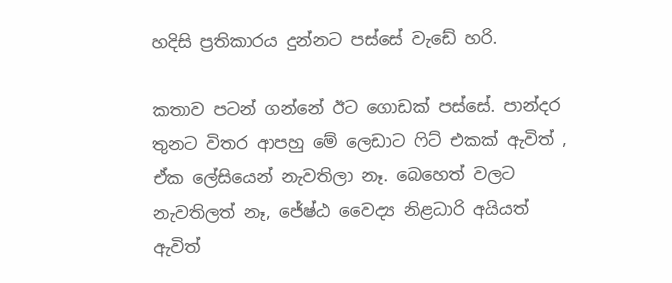හදිසි ප්‍රතිකාරය දුන්නට පස්සේ වැඩේ හරි.

කතාව පටන් ගන්නේ ඊට ගොඩක් පස්සේ. පාන්දර තුනට විතර ආපහු මේ ලෙඩාට ෆිට් එකක් ඇවිත් , ඒක ලේසියෙන් නැවතිලා නෑ. බෙහෙත් වලට නැවතිලත් නෑ, ජේෂ්ඨ වෛද්‍ය නිළධාරි අයියත් ඇවිත්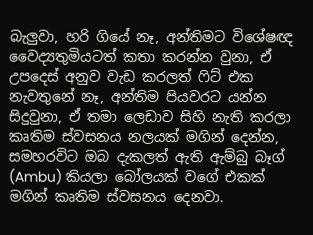බැලුවා, හරි ගියේ නෑ, අන්තිමට විශේෂඥ වෛද්‍යතුමියටත් කතා කරන්න වුනා, ඒ උපදෙස් අනුව වැඩ කරලත් ෆිට් එක නැවතුනේ නෑ, අන්තිම පියවරට යන්න සිදුවුනා, ඒ තමා ලෙඩාව සිහි නැති කරලා කෘතිම ස්වසනය නලයක් මගින් දෙන්න, සමහරවිට ඔබ දැකලත් ඇති ඇම්බු බෑග් (Ambu) කියලා බෝලයක් වගේ එකක් මගින් කෘතිම ස්වසනය දෙනවා.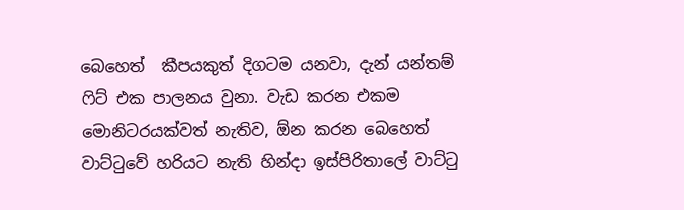බෙහෙත්  කීපයකුත් දිගටම යනවා, දැන් යන්තම් ෆිට් එක පාලනය වුනා. වැඩ කරන එකම මොනිටරයක්වත් නැතිව, ඕන කරන බෙහෙත් වාට්ටුවේ හරියට නැති හින්දා ඉස්පිරිතාලේ වාට්ටු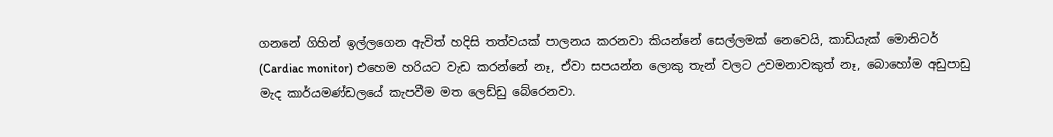ගනනේ ගිහින් ඉල්ලගෙන ඇවිත් හදිසි තත්වයක් පාලනය කරනවා කියන්නේ සෙල්ලමක් නෙවෙයි, කාඩියැක් මොනිටර් (Cardiac monitor) එහෙම හරියට වැඩ කරන්නේ නෑ, ඒවා සපයන්න ලොකු තැන් වලට උවමනාවකුත් නෑ, බොහෝම අඩුපාඩු මැද කාර්යමණ්ඩලයේ කැපවීම මත ලෙඩ්ඩු බේරෙනවා.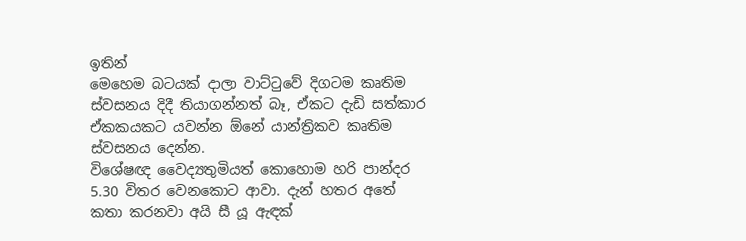ඉතින්
මෙහෙම බටයක් දාලා වාට්ටුවේ දිගටම කෘතිම ස්වසනය දිදී තියාගන්නත් බෑ, ඒකට දැඩි සත්කාර ඒකකයකට යවන්න ඕනේ යාන්ත්‍රිකව කෘතිම ස්වසනය දෙන්න.
විශේෂඥ වෛද්‍යතුමියත් කොහොම හරි පාන්දර 5.30 විතර වෙනකොට ආවා. දැන් හතර අතේ කතා කරනවා අයි සී යූ ඇඳක්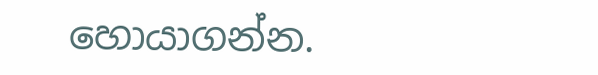හොයාගන්න.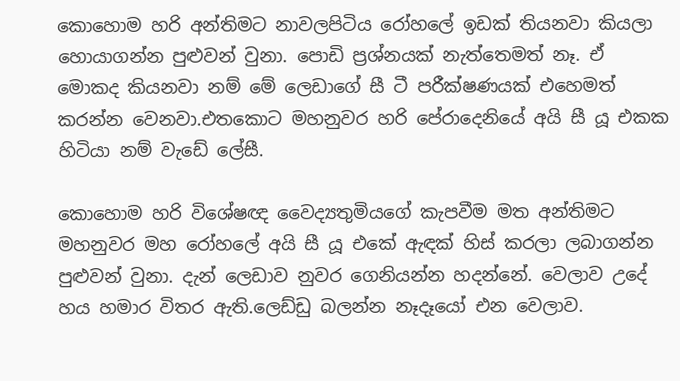කොහොම හරි අන්තිමට නාවලපිටිය රෝහලේ ඉඩක් තියනවා කියලා හොයාගන්න පුළුවන් වුනා. පොඩි ප්‍රශ්නයක් නැත්තෙමත් නෑ. ඒ මොකද කියනවා නම් මේ ලෙඩාගේ සී ටී පරීක්ෂණයක් එහෙමත් කරන්න වෙනවා.එතකොට මහනුවර හරි පේරාදෙනියේ අයි සී යූ එකක හිටියා නම් වැඩේ ලේසී.

කොහොම හරි විශේෂඥ වෛද්‍යතුමියගේ කැපවීම මත අන්තිමට මහනුවර මහ රෝහලේ අයි සී යූ එකේ ඇඳක් හිස් කරලා ලබාගන්න පුළුවන් වුනා. දැන් ලෙඩාව නුවර ගෙනියන්න හදන්නේ. වෙලාව උදේ හය හමාර විතර ඇති.ලෙඩ්ඩු බලන්න නෑදෑයෝ එන වෙලාව.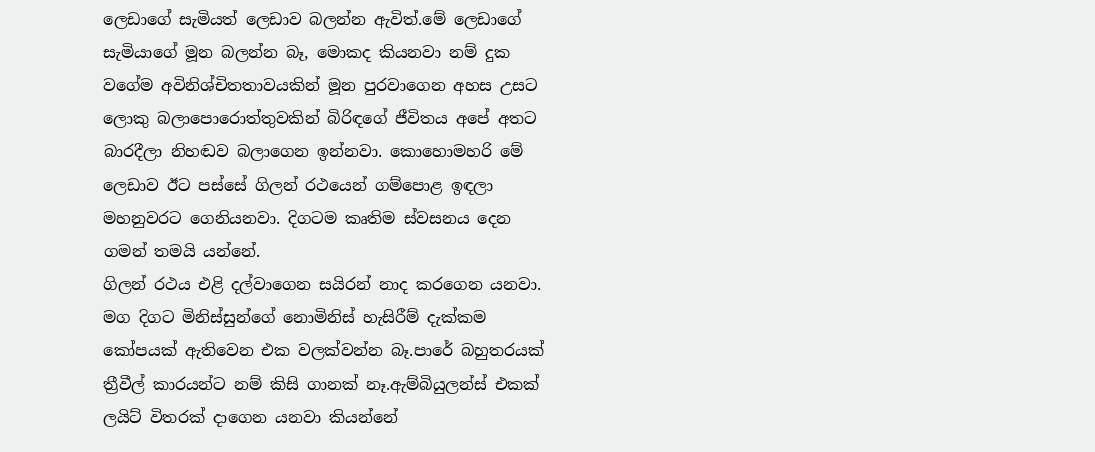ලෙඩාගේ සැමියත් ලෙඩාව බලන්න ඇවිත්.මේ ලෙඩාගේ සැමියාගේ මූන බලන්න බෑ, මොකද කියනවා නම් දුක වගේම අවිනිශ්චිතතාවයකින් මූන පුරවාගෙන අහස උසට ලොකු බලාපොරොත්තුවකින් බිරිඳගේ ජීවිතය අපේ අතට බාරදීලා නිහඬව බලාගෙන ඉන්නවා. කොහොමහරි මේ ලෙඩාව ඊට පස්සේ ගිලන් රථයෙන් ගම්පොළ ඉඳලා මහනුවරට ගෙනියනවා. දිගටම කෘතිම ස්වසනය දෙන ගමන් තමයි යන්නේ.
ගිලන් රථය එළි දල්වාගෙන සයිරන් නාද කරගෙන යනවා. මග දිගට මිනිස්සුන්ගේ නොමිනිස් හැසිරීම් දැක්කම කෝපයක් ඇතිවෙන එක වලක්වන්න බෑ.පාරේ බහුතරයක් ත්‍රීවීල් කාරයන්ට නම් කිසි ගානක් නෑ.ඇම්බියුලන්ස් එකක් ලයිට් විතරක් දාගෙන යනවා කියන්නේ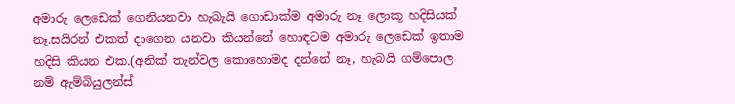අමාරු ලෙඩෙක් ගෙනියනවා හැබැයි ගොඩාක්ම අමාරු නෑ ලොකූ හදිසියක් නෑ.සයිරන් එකත් දාගෙන යනවා කියන්නේ හොඳටම අමාරු ලෙඩෙක් ඉතාම හදිසි කියන එක.(අනික් තැන්වල කොහොමද දන්නේ නෑ, හැබයි ගම්පොල නම් ඇම්බියුලන්ස්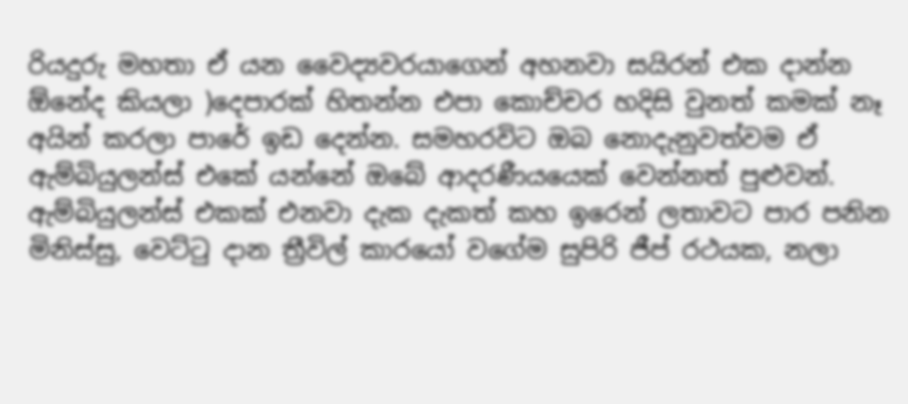රියදුරු මහතා ඒ යන වෛද්‍යවරයාගෙන් අහනවා සයිරන් එක දාන්න ඕනේද කියලා )දෙපාරක් හිතන්න එපා කොච්චර හදිසි වුනත් කමක් නෑ අයින් කරලා පාරේ ඉඩ දෙන්න. සමහරවිට ඔබ නොදැනුවත්වම ඒ ඇම්බියුලන්ස් එකේ යන්නේ ඔබේ ආදරණීයයෙක් වෙන්නත් පුළුවන්.
ඇම්බියුලන්ස් එකක් එනවා දැක දැකත් කහ ඉරෙන් ලතාවට පාර පනින මිනිස්සු, වෙට්ටු දාන ත්‍රීවිල් කාරයෝ වගේම සුපිරි ජීප් රථයක, නලා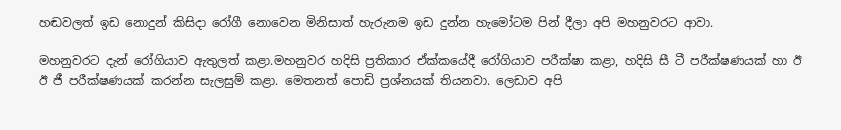හඬවලත් ඉඩ නොදුන් කිසිදා රෝගී නොවෙන මිනිසාත් හැරුනම ඉඩ දුන්න හැමෝටම පින් දීලා අපි මහනුවරට ආවා.

මහනුවරට දැන් රෝගියාව ඇතුලත් කළා.මහනුවර හදිසි ප්‍රතිකාර ඒක්කයේදී රෝගියාව පරීක්ෂා කළා, හදිසි සී ටී පරීක්ෂණයක් හා ඊ ඊ ජී පරීක්ෂණයක් කරන්න සැලසුම් කළා. මෙතනත් පොඩි ප්‍රශ්නයක් තියනවා. ලෙඩාව අපි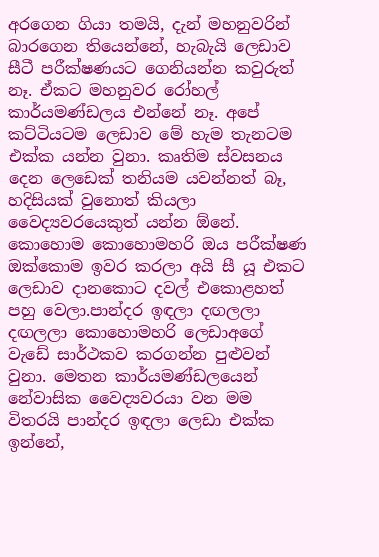අරගෙන ගියා තමයි, දැන් මහනුවරින් බාරගෙන තියෙන්නේ, හැබැයි ලෙඩාව සීටී පරීක්ෂණයට ගෙනියන්න කවුරුත් නෑ. ඒකට මහනුවර රෝහල් කාර්යමණ්ඩලය එන්නේ නෑ. අපේ  කට්ටියටම ලෙඩාව මේ හැම තැනටම එක්ක යන්න වුනා. කෘතිම ස්වසනය දෙන ලෙඩෙක් තනියම යවන්නත් බෑ, හදිසියක් වුනොත් කියලා වෛද්‍යවරයෙකුත් යන්න ඕනේ.
කොහොම කොහොමහරි ඔය පරීක්ෂණ ඔක්කොම ඉවර කරලා අයි සී යූ එකට ලෙඩාව දානකොට දවල් එකොළහත් පහු වෙලා.පාන්දර ඉඳලා දඟලලා දඟලලා කොහොමහරි ලෙඩාඅගේ වැඩේ සාර්ථකව කරගන්න පුළුවන් වුනා. මෙතන කාර්යමණ්ඩලයෙන් නේවාසික වෛද්‍යවරයා වන මම විතරයි පාන්දර ඉඳලා ලෙඩා එක්ක ඉන්නේ,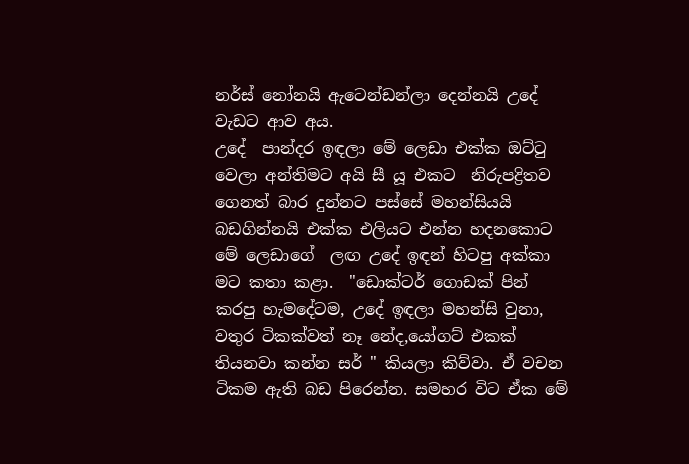නර්ස් නෝනයි ඇටෙන්ඩන්ලා දෙන්නයි උදේ වැඩට ආව අය.
උදේ  පාන්දර ඉඳලා මේ ලෙඩා එක්ක ඔට්ටු වෙලා අන්තිමට අයි සී යූ එකට  නිරුපද්‍රිතව   ගෙනත් බාර දුන්නට පස්සේ මහන්සියයි බඩගින්නයි එක්ක එලියට එන්න හදනකොට මේ ලෙඩාගේ  ලඟ උදේ ඉඳන් හිටපු අක්කා මට කතා කළා.  "ඩොක්ටර් ගොඩක් පින් කරපු හැමදේටම, උදේ ඉඳලා මහන්සි වුනා, වතුර ටිකක්වත් නෑ නේද,යෝගට් එකක් තියනවා කන්න සර් " කියලා කිව්වා. ඒ වචන ටිකම ඇති බඩ පිරෙන්න. සමහර විට ඒක මේ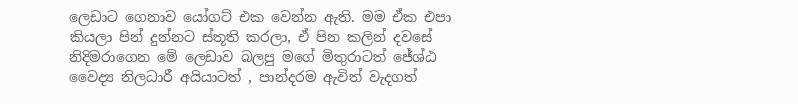ලෙඩාට ගෙනාව යෝගට් එක වෙන්න ඇති. මම ඒක එපා කියලා පින් දුන්නට ස්තූති කරලා, ඒ පින කලින් දවසේ නිදිමරාගෙන මේ ලෙඩාව බලපු මගේ මිතුරාටත් ජේශ්ඨ වෛද්‍ය නිලධාරී අයියාටත් , පාන්දරම ඇවිත් වැදගත්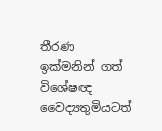තීරණ ඉක්මනින් ගත් විශේෂඥ වෛද්‍යතුමියටත්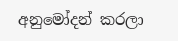අනුමෝදන් කරලා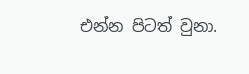එන්න පිටත් වුනා.